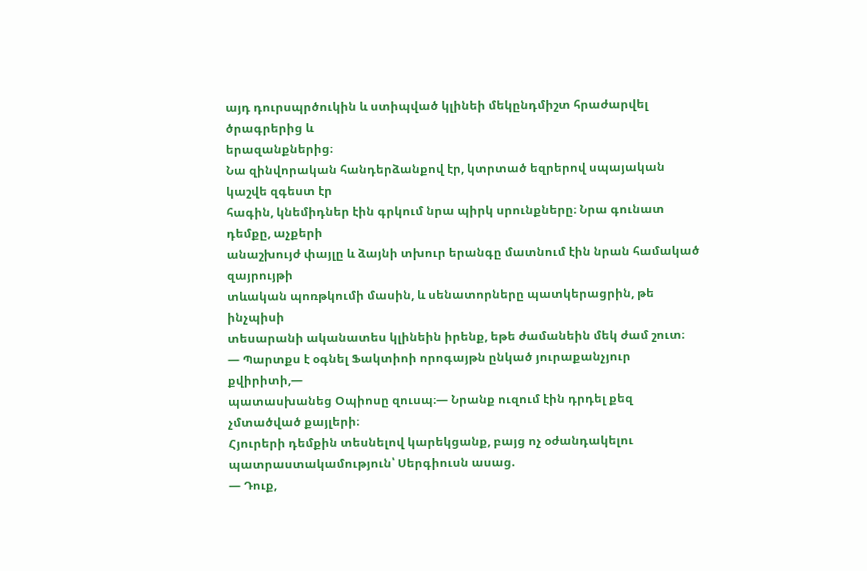այդ դուրսպրծուկին և ստիպված կլինեի մեկընդմիշտ հրաժարվել ծրագրերից և
երազանքներից։
Նա զինվորական հանդերձանքով էր, կտրտած եզրերով սպայական կաշվե զգեստ էր
հագին, կնեմիդներ էին գրկում նրա պիրկ սրունքները։ Նրա գունատ դեմքը, աչքերի
անաշխույժ փայլը և ձայնի տխուր երանգը մատնում էին նրան համակած զայրույթի
տևական պոռթկումի մասին, և սենատորները պատկերացրին, թե ինչպիսի
տեսարանի ականատես կլինեին իրենք, եթե ժամանեին մեկ ժամ շուտ։
— Պարտքս է օգնել Ֆակտիոի որոգայթն ընկած յուրաքանչյուր քվիրիտի,—
պատասխանեց Օպիոսը զուսպ։— Նրանք ուզում էին դրդել քեզ չմտածված քայլերի։
Հյուրերի դեմքին տեսնելով կարեկցանք, բայց ոչ օժանդակելու
պատրաստակամություն՝ Սերգիուսն ասաց.
— Դուք,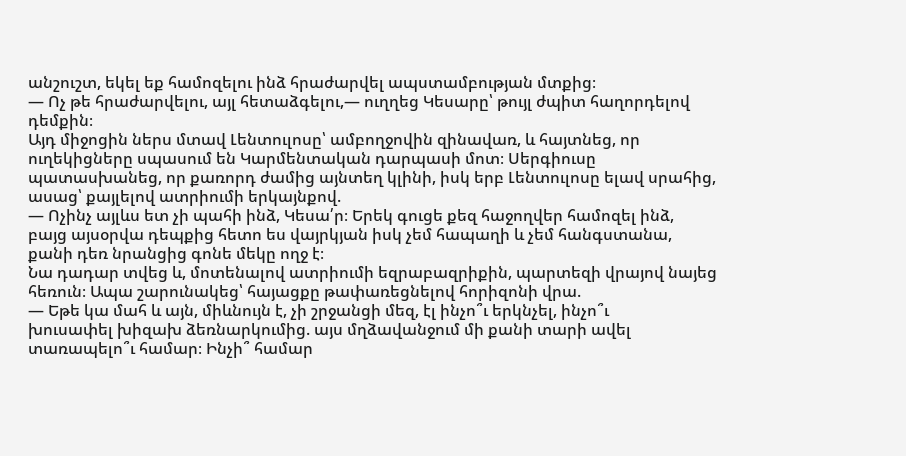անշուշտ, եկել եք համոզելու ինձ հրաժարվել ապստամբության մտքից։
— Ոչ թե հրաժարվելու, այլ հետաձգելու,— ուղղեց Կեսարը՝ թույլ ժպիտ հաղորդելով
դեմքին։
Այդ միջոցին ներս մտավ Լենտուլոսը՝ ամբողջովին զինավառ, և հայտնեց, որ
ուղեկիցները սպասում են Կարմենտական դարպասի մոտ։ Սերգիուսը
պատասխանեց, որ քառորդ ժամից այնտեղ կլինի, իսկ երբ Լենտուլոսը ելավ սրահից,
ասաց՝ քայլելով ատրիումի երկայնքով.
— Ոչինչ այլևս ետ չի պահի ինձ, Կեսա՛ր։ Երեկ գուցե քեզ հաջողվեր համոզել ինձ,
բայց այսօրվա դեպքից հետո ես վայրկյան իսկ չեմ հապաղի և չեմ հանգստանա,
քանի դեռ նրանցից գոնե մեկը ողջ է։
Նա դադար տվեց և, մոտենալով ատրիումի եզրաբազրիքին, պարտեզի վրայով նայեց
հեռուն։ Ապա շարունակեց՝ հայացքը թափառեցնելով հորիզոնի վրա.
— Եթե կա մահ և այն, միևնույն է, չի շրջանցի մեզ, էլ ինչո՞ւ երկնչել, ինչո՞ւ
խուսափել խիզախ ձեռնարկումից. այս մղձավանջում մի քանի տարի ավել
տառապելո՞ւ համար։ Ինչի՞ համար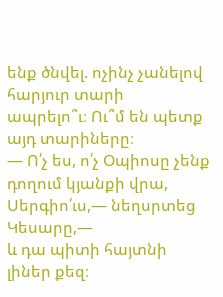ենք ծնվել. ոչինչ չանելով հարյուր տարի
ապրելո՞ւ։ Ու՞մ են պետք այդ տարիները։
— Ո՛չ ես, ո՛չ Օպիոսը չենք դողում կյանքի վրա, Սերգիո՛ւս,— նեղսրտեց Կեսարը,—
և դա պիտի հայտնի լիներ քեզ։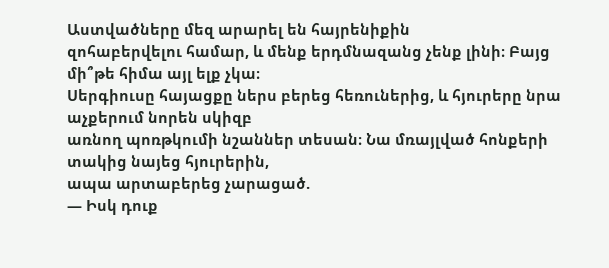Աստվածները մեզ արարել են հայրենիքին
զոհաբերվելու համար, և մենք երդմնազանց չենք լինի։ Բայց մի՞թե հիմա այլ ելք չկա։
Սերգիուսը հայացքը ներս բերեց հեռուներից, և հյուրերը նրա աչքերում նորեն սկիզբ
առնող պոռթկումի նշաններ տեսան։ Նա մռայլված հոնքերի տակից նայեց հյուրերին,
ապա արտաբերեց չարացած.
— Իսկ դուք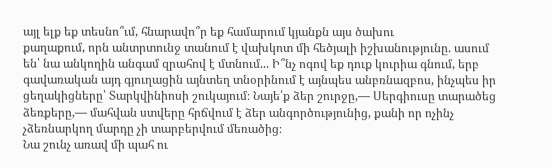այլ ելք եք տեսնո՞ւմ, հնարավո՞ր եք համարում կյանքն այս ծախու
քաղաքում, որն անտրտունջ տանում է վախկոտ մի հեծյալի իշխանությունը. ասում
են՝ նա անկողին անգամ զրահով է մտնում... Ի՞նչ ոգով եք դուք կուրիա գնում, երբ
գավառական այդ գյուղացին այնտեղ տնօրինում է այնպես անբռնազբոս, ինչպես իր
ցեղակիցները՝ Տարկվինիոսի շուկայում։ Նայե՛ք ձեր շուրջը,— Սերգիուսը տարածեց
ձեռքերը,— մահվան ստվերը հրճվում է ձեր անգործությունից, քանի որ ոչինչ
չձեռնարկող մարդը չի տարբերվում մեռածից։
Նա շունչ առավ մի պահ ու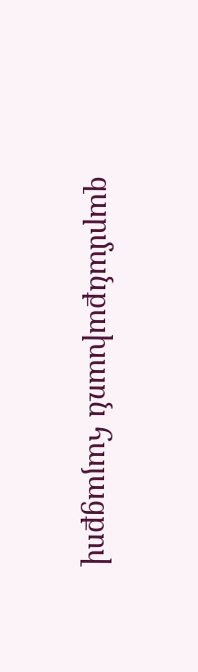զարմանքախառն հայացքով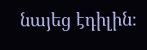նայեց էդիլին։